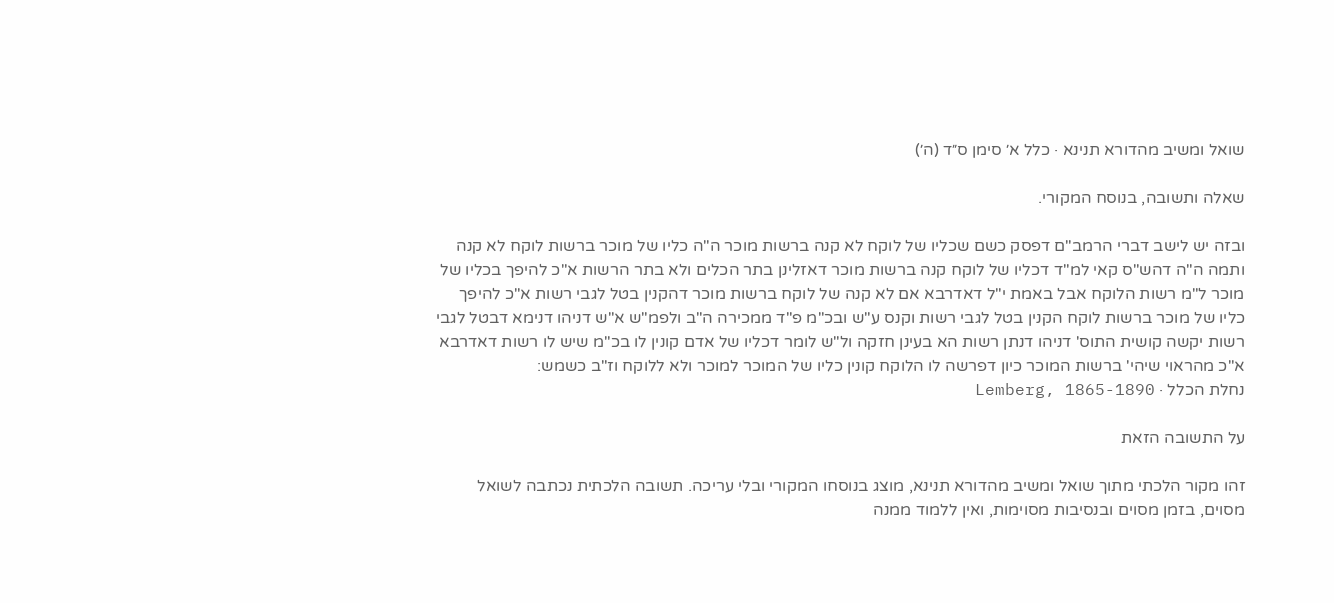שואל ומשיב מהדורא תנינא · כלל א׳ סימן ס״ד (ה׳)

שאלה ותשובה, בנוסח המקורי.

ובזה יש לישב דברי הרמב"ם דפסק כשם שכליו של לוקח לא קנה ברשות מוכר ה"ה כליו של מוכר ברשות לוקח לא קנה ותמה ה"ה דהש"ס קאי למ"ד דכליו של לוקח קנה ברשות מוכר דאזלינן בתר הכלים ולא בתר הרשות א"כ להיפך בכליו של מוכר ל"מ רשות הלוקח אבל באמת י"ל דאדרבא אם לא קנה של לוקח ברשות מוכר דהקנין בטל לגבי רשות א"כ להיפך כליו של מוכר ברשות לוקח הקנין בטל לגבי רשות וקנס ע"ש ובכ"מ פ"ד ממכירה ה"ב ולפמ"ש א"ש דניהו דנימא דבטל לגבי רשות יקשה קושית התוס' דניהו דנתן רשות הא בעינן חזקה ול"ש לומר דכליו של אדם קונין לו בכ"מ שיש לו רשות דאדרבא א"כ מהראוי שיהי' ברשות המוכר כיון דפרשה לו הלוקח קונין כליו של המוכר למוכר ולא ללוקח וז"ב כשמש:
נחלת הכלל · Lemberg, 1865-1890

על התשובה הזאת

זהו מקור הלכתי מתוך שואל ומשיב מהדורא תנינא, מוצג בנוסחו המקורי ובלי עריכה. תשובה הלכתית נכתבה לשואל מסוים, בזמן מסוים ובנסיבות מסוימות, ואין ללמוד ממנה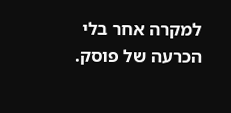למקרה אחר בלי הכרעה של פוסק.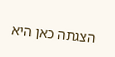הצגתה כאן היא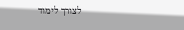לצורך לימוד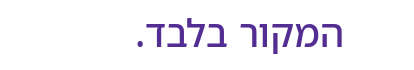המקור בלבד.